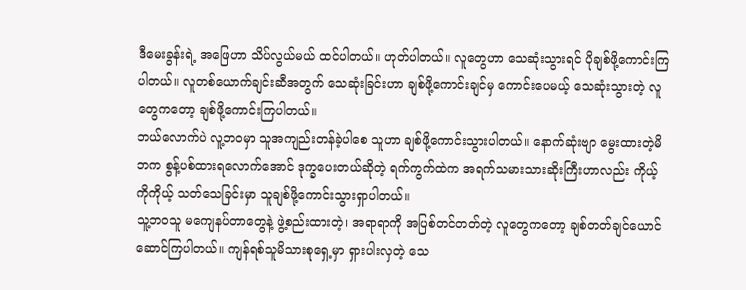ဒီမေးခွန်းရဲ့ အဖြေဟာ သိပ်လွယ်မယ် ထင်ပါတယ်။ ဟုတ်ပါတယ်။ လူတွေဟာ သေဆုံးသွားရင် ပိုချစ်ဖို့ကောင်းကြပါတယ်။ လူတစ်ယောက်ချင်းဆီအတွက် သေဆုံးခြင်းဟာ ချစ်ဖို့ကောင်းချင်မှ ကောင်းပေမယ့် သေဆုံးသွားတဲ့ လူတွေကတော့ ချစ်ဖို့ကောင်းကြပါတယ်။
ဘယ်လောက်ပဲ လူ့ဘဝမှာ သူအကျည်းတန်ခဲ့ပါစေ သူဟာ ချစ်ဖို့ကောင်းသွားပါတယ်။ နောက်ဆုံးဗျာ မွေးထားတဲ့မိဘက စွန့်ပစ်ထားရလောက်အောင် ဒုက္ခပေးတယ်ဆိုတဲ့ ရက်ကွက်ထဲက အရက်သမားသားဆိုးကြီးဟာလည်း ကိုယ့်ကိုကိုယ့် သတ်သေခြင်းမှာ သူချစ်ဖို့ကောင်းသွားရှာပါတယ်။
သူ့ဘဝသူ မကျေနပ်တာတွေနဲ့ ဖွဲ့စည်းထားတဲ့၊ အရာရာကို အပြစ်တင်တတ်တဲ့ လူတွေကတော့ ချစ်တတ်ချင်ယောင်ဆောင်ကြပါတယ်။ ကျန်ရစ်သူမိသားစုရှေ့မှာ ရှားပါးလှတဲ့ သေ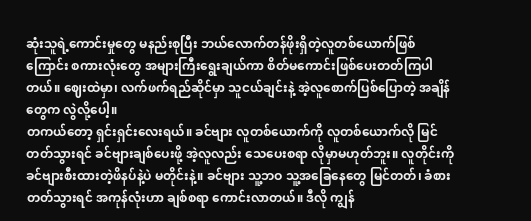ဆုံးသူရဲ့ကောင်းမှုတွေ မနည်းစုပြီး ဘယ်လောက်တန်ဖိုးရှိတဲ့လူတစ်ယောက်ဖြစ်ကြောင်း စကားလုံးတွေ အများကြီးရွေးချယ်ကာ စိတ်မကောင်းဖြစ်ပေးတတ်ကြပါတယ်။ ဈေးထဲမှာ၊ လက်ဖက်ရည်ဆိုင်မှာ သူငယ်ချင်းနဲ့ အဲ့လူစောက်ပြစ်ပြောတဲ့ အချိန်တွေက လွဲလို့ပေါ့။
တကယ်တော့ ရှင်းရှင်းလေးရယ်။ ခင်ဗျား လူတစ်ယောက်ကို လူတစ်ယောက်လို မြင်တတ်သွားရင် ခင်ဗျားချစ်ပေးဖို့ အဲ့လူလည်း သေပေးစရာ လိုမှာမဟုတ်ဘူး။ လူတိုင်းကို ခင်ဗျားစီးထားတဲ့ဖိနပ်နဲ့ပဲ မတိုင်းနဲ့။ ခင်ဗျား သူ့ဘဝ သူ့အခြေနေတွေ မြင်တတ်၊ ခံစားတတ်သွားရင် အကုန်လုံးဟာ ချစ်စရာ ကောင်းလာတယ်။ ဒီလို ကျွန်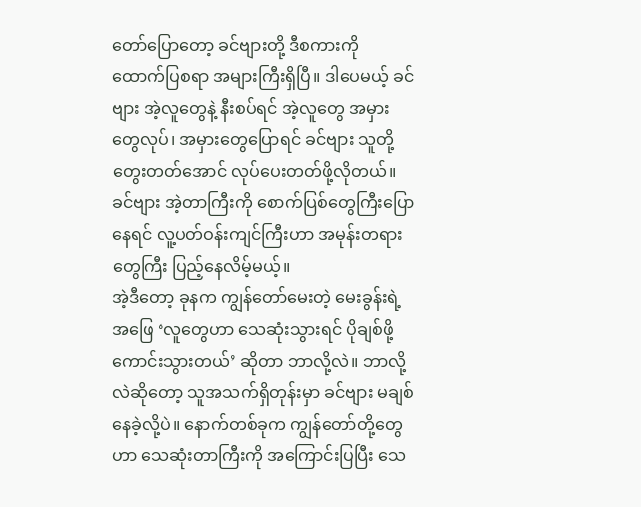တော်ပြောတော့ ခင်ဗျားတို့ ဒီစကားကို ထောက်ပြစရာ အများကြီးရှိပြီ။ ဒါပေမယ့် ခင်ဗျား အဲ့လူတွေနဲ့ နီးစပ်ရင် အဲ့လူတွေ အမှားတွေလုပ်၊ အမှားတွေပြောရင် ခင်ဗျား သူတို့တွေးတတ်အောင် လုပ်ပေးတတ်ဖို့လိုတယ်။ ခင်ဗျား အဲ့တာကြီးကို စောက်ပြစ်တွေကြီးပြောနေရင် လူ့ပတ်ဝန်းကျင်ကြီးဟာ အမုန်းတရားတွေကြီး ပြည့်နေလိမ့်မယ့်။
အဲ့ဒီတော့ ခုနက ကျွန်တော်မေးတဲ့ မေးခွန်းရဲ့အဖြေ ‘လူတွေဟာ သေဆုံးသွားရင် ပိုချစ်ဖို့ကောင်းသွားတယ်’ ဆိုတာ ဘာလို့လဲ။ ဘာလို့လဲဆိုတော့ သူအသက်ရှိတုန်းမှာ ခင်ဗျား မချစ်နေခဲ့လို့ပဲ။ နောက်တစ်ခုက ကျွန်တော်တို့တွေဟာ သေဆုံးတာကြီးကို အကြောင်းပြပြီး သေ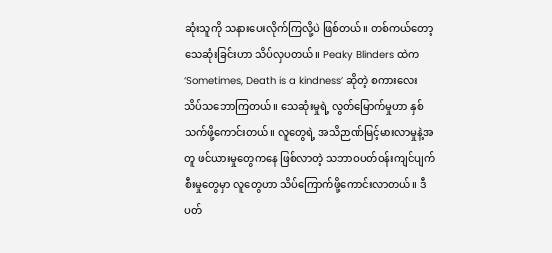ဆုံးသူကို သနားပေးလိုက်ကြလို့ပဲ ဖြစ်တယ်။ တစ်ကယ်တော့ သေဆုံးခြင်းဟာ သိပ်လှပတယ်။ Peaky Blinders ထဲက ‘Sometimes, Death is a kindness’ ဆိုတဲ့ စကားလေး သိပ်သဘောကြတယ်။ သေဆုံးမှုရဲ့ လွတ်မြောက်မှုဟာ နှစ်သက်ဖို့ကောင်းတယ်။ လူတွေရဲ့ အသိဉာဏ်မြင့်မားလာမှုနဲ့အတူ ဖင်ယားမှုတွေကနေ ဖြစ်လာတဲ့ သဘာဝပတ်ဝန်းကျင်ပျက်စီးမှုတွေမှာ လူတွေဟာ သိပ်ကြောက်ဖို့ကောင်းလာတယ်။ ဒီပတ်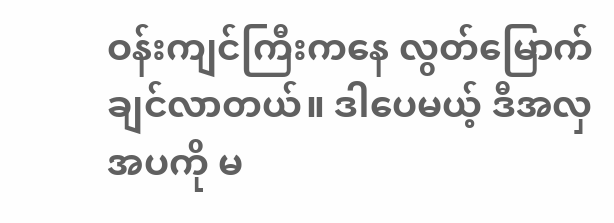ဝန်းကျင်ကြီးကနေ လွတ်မြောက်ချင်လာတယ်။ ဒါပေမယ့် ဒီအလှအပကို မ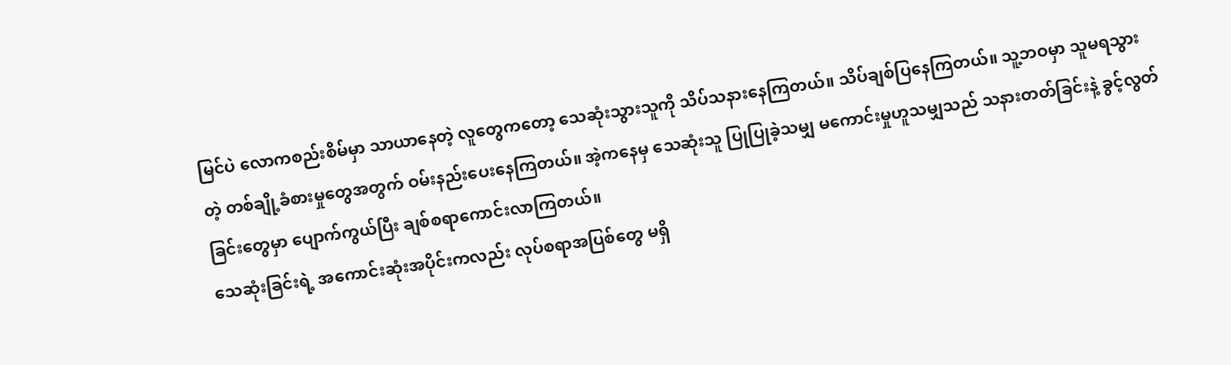မြင်ပဲ လောကစည်းစိမ်မှာ သာယာနေတဲ့ လူတွေကတော့ သေဆုံးသွားသူကို သိပ်သနားနေကြတယ်။ သိပ်ချစ်ပြနေကြတယ်။ သူ့ဘဝမှာ သူမရသွားတဲ့ တစ်ချို့ခံစားမှုတွေအတွက် ဝမ်းနည်းပေးနေကြတယ်။ အဲ့ကနေမှ သေဆုံးသူ ပြုပြုခဲ့သမျှ မကောင်းမှုဟူသမျှသည် သနားတတ်ခြင်းနဲ့ ခွင့်လွတ်ခြင်းတွေမှာ ပျောက်ကွယ်ပြီး ချစ်စရာကောင်းလာကြတယ်။
သေဆုံးခြင်းရဲ့ အကောင်းဆုံးအပိုင်းကလည်း လုပ်စရာအပြစ်တွေ မရှိ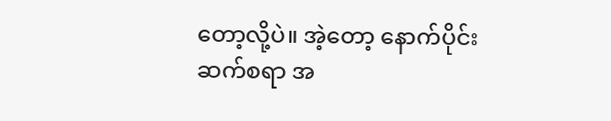တော့လို့ပဲ။ အဲ့တော့ နောက်ပိုင်း ဆက်စရာ အ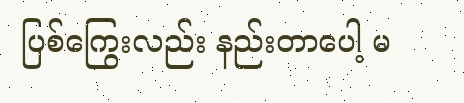ပြစ်ကြွေးလည်း နည်းတာပေါ့ မ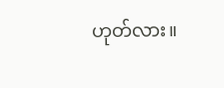ဟုတ်လား။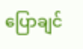ပြောချင်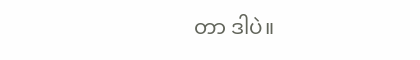တာ ဒါပဲ။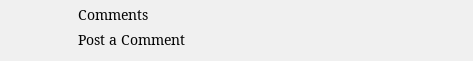Comments
Post a Comment